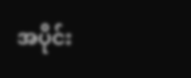အပိုင်း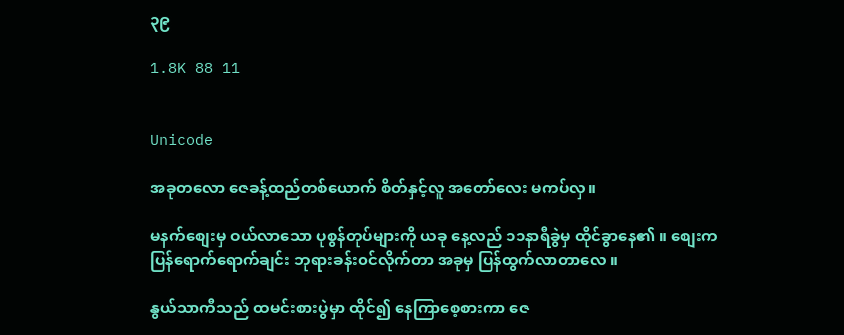၃၉

1.8K 88 11


Unicode

အခုတလော ဇေခန့်ထည်တစ်ယောက် စိတ်နှင့်လူ အတော်လေး မကပ်လှ။

မနက်စျေးမှ ဝယ်လာသော ပုစွန်တုပ်များကို ယခု နေ့လည် ၁၁နာရီခွဲမှ ထိုင်ခွာနေ၏ ။ စျေးက ပြန်ရောက်ရောက်ချင်း ဘုရားခန်း၀င်လိုက်တာ အခုမှ ပြန်ထွက်လာတာလေ ။

နွယ်သာကီသည် ထမင်းစားပွဲမှာ ထိုင်၍ နေကြာစေ့စားကာ ဇေ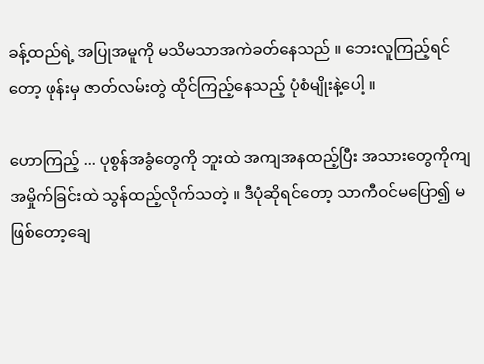ခန့်ထည်ရဲ့ အပြုအမူကို မသိမသာအကဲခတ်နေသည် ။ ဘေးလူကြည့်ရင်တော့ ဖုန်းမှ ဇာတ်လမ်းတွဲ ထိုင်ကြည့်နေသည့် ပုံစံမျိုးနဲ့ပေါ့ ။

ဟောကြည့် ... ပုစွန်အခွံတွေကို ဘူးထဲ အကျအနထည့်ပြီး အသားတွေကိုကျ အမှိုက်ခြင်းထဲ သွန်ထည့်လိုက်သတဲ့ ။ ဒီပုံဆိုရင်တော့ သာကီဝင်မပြော၍ မဖြစ်တော့ချေ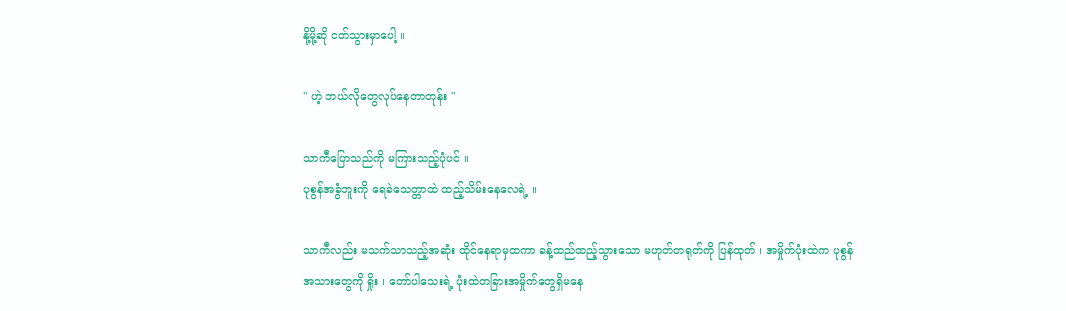နို့မို့ဆို ငတ်သွားမှာပေါ့ ။

" ဟဲ့ ဘယ်လိုတွေလုပ်နေတာတုန်း "

သာကီပြောသည်ကို မကြားသည့်ပုံပင် ။
ပုစွန်အခွံဘူးကို ရေခဲသေတ္တာထဲ ထည့်သိမ်းနေလေရဲ့ ။

သာကီလည်း မသက်သာသည့်အဆုံး ထိုင်နေရာမှထကာ ခန့်ထည်ထည့်သွားသော မဟုတ်တရုတ်ကို ပြန်ထုတ် ၊ အမှိုက်ပုံးထဲက ပုစွန်အသားတွေကို ရှိုး ၊ တော်ပါသေးရဲ့ ပုံးထဲတခြားအမှိုက်တွေရှိမနေ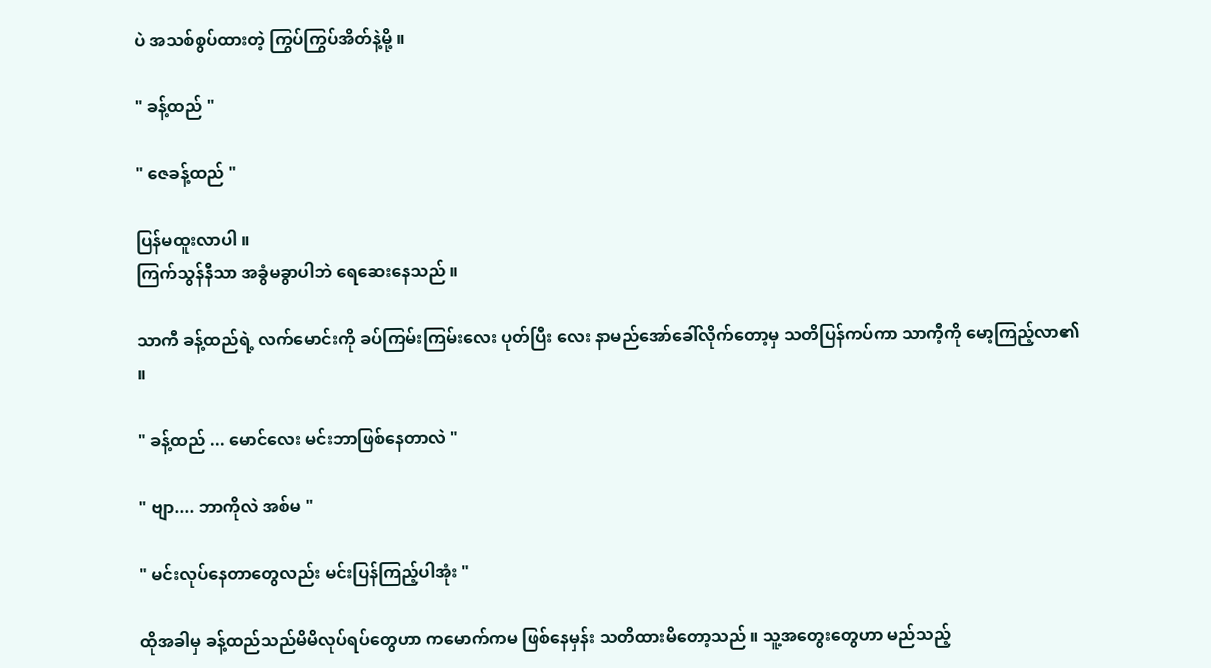ပဲ အသစ်စွပ်ထားတဲ့ ကြွပ်ကြွပ်အိတ်နဲ့မို့ ။

" ခန့်ထည် "

" ဇေခန့်ထည် "

ပြန်မထူးလာပါ ။
ကြက်သွန်နီသာ အခွံမခွာပါဘဲ ရေဆေးနေသည် ။

သာကီ ခန့်ထည်ရဲ့ လက်မောင်းကို ခပ်ကြမ်းကြမ်းလေး ပုတ်ပြီး လေး နာမည်အော်ခေါ်လိုက်တော့မှ သတိပြန်ကပ်ကာ သာကီ့ကို မော့ကြည့်လာ၏ ။

" ခန့်ထည် ... မောင်လေး မင်းဘာဖြစ်နေတာလဲ "

" ဗျာ.... ဘာကိုလဲ အစ်မ "

" မင်းလုပ်နေတာတွေလည်း မင်းပြန်ကြည့်ပါအုံး "

ထိုအခါမှ ခန့်ထည်သည်မိမိလုပ်ရပ်တွေဟာ ကမောက်ကမ ဖြစ်နေမှန်း သတိထားမိတော့သည် ။ သူ့အတွေးတွေဟာ မည်သည့်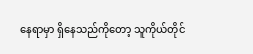နေရာမှာ ရှိနေသည်ကိုတော့ သူကိုယ်တိုင်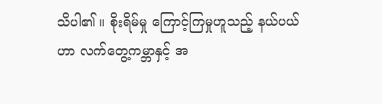သိပါ၏ ။ စိုးရိမ်မှု ကြောင့်ကြမှုဟူသည့် နယ်ပယ်ဟာ လက်တွေ့ကမ္ဘာနှင့် အ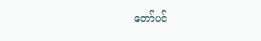တော်ပင်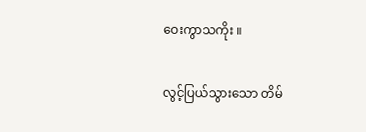ဝေးကွာသကိုး ။

လွင့်ပြယ်သွားသော တိမ်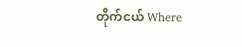တိုက်ငယ် Where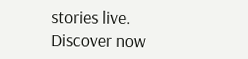stories live. Discover now